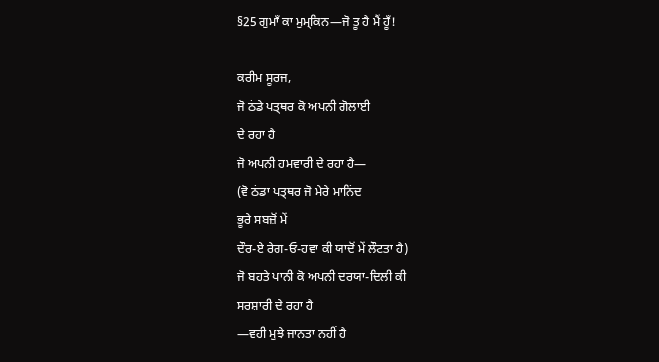§25 ਗੁਮਾਁ ਕਾ ਮੁਮ੍ਕਿਨ—ਜੋ ਤੂ ਹੈ ਮੈਂ ਹੂਁ!

ਕਰੀਮ ਸੂਰਜ,
ਜੋ ਠਂਡੇ ਪਤ੍ਥਰ ਕੋ ਅਪਨੀ ਗੋਲਾਈ
ਦੇ ਰਹਾ ਹੈ
ਜੋ ਅਪਨੀ ਹਮਵਾਰੀ ਦੇ ਰਹਾ ਹੈ—
(ਵੋ ਠਂਡਾ ਪਤ੍ਥਰ ਜੋ ਮੇਰੇ ਮਾਨਿਂਦ
ਭੂਰੇ ਸਬਜ਼ੋਂ ਮੇਂ
ਦੌਰ-ਏ ਰੇਗ‐ਓ‐ਹਵਾ ਕੀ ਯਾਦੋਂ ਮੇਂ ਲੌਟਤਾ ਹੈ)
ਜੋ ਬਹਤੇ ਪਾਨੀ ਕੋ ਅਪਨੀ ਦਰਯਾ-ਦਿਲੀ ਕੀ
ਸਰਸ਼ਾਰੀ ਦੇ ਰਹਾ ਹੈ
—ਵਹੀ ਮੁਝੇ ਜਾਨਤਾ ਨਹੀਂ ਹੈ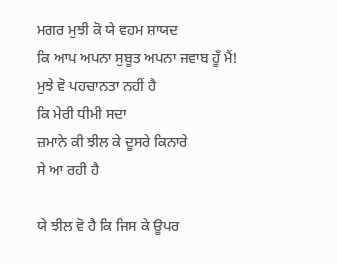ਮਗਰ ਮੁਝੀ ਕੋ ਯੇ ਵਹਮ ਸ਼ਾਯਦ
ਕਿ ਆਪ ਅਪਨਾ ਸੁਬੂਤ ਅਪਨਾ ਜਵਾਬ ਹੂਁ ਮੈਂ!
ਮੁਝੇ ਵੋ ਪਹਚਾਨਤਾ ਨਹੀਂ ਹੈ
ਕਿ ਮੇਰੀ ਧੀਮੀ ਸਦਾ
ਜ਼ਮਾਨੇ ਕੀ ਝੀਲ ਕੇ ਦੂਸਰੇ ਕਿਨਾਰੇ
ਸੇ ਆ ਰਹੀ ਹੈ

ਯੇ ਝੀਲ ਵੋ ਹੈ ਕਿ ਜਿਸ ਕੇ ਊਪਰ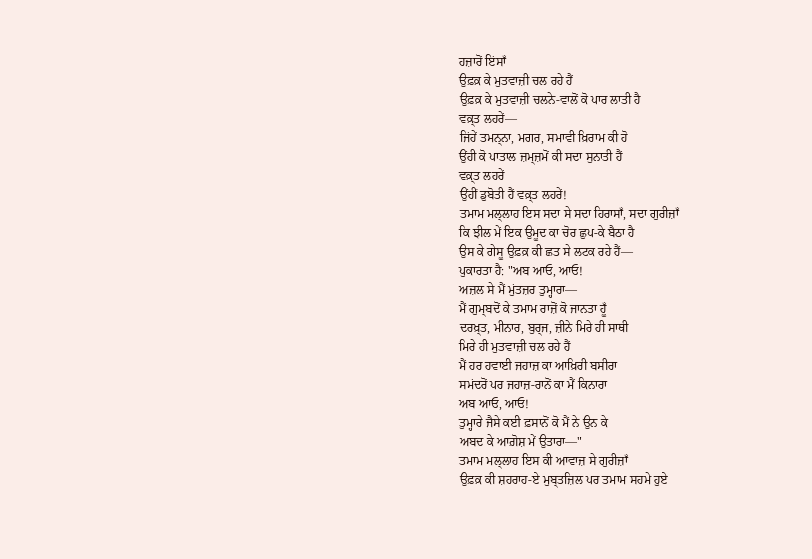ਹਜ਼ਾਰੋਂ ਇਂਸਾਁ
ਉਫ਼ਕ਼ ਕੇ ਮੁਤਵਾਜ਼ੀ ਚਲ ਰਹੇ ਹੈਂ
ਉਫ਼ਕ਼ ਕੇ ਮੁਤਵਾਜ਼ੀ ਚਲਨੇ-ਵਾਲੋਂ ਕੋ ਪਾਰ ਲਾਤੀ ਹੈ
ਵਕ਼੍ਤ ਲਹਰੇਂ—
ਜਿਂਹੇਂ ਤਮਨ੍ਨਾ, ਮਗਰ, ਸਮਾਵੀ ਖ਼ਿਰਾਮ ਕੀ ਹੋ
ਉਂਹੀ ਕੋ ਪਾਤਾਲ ਜ਼ਮ੍ਜ਼ਮੋਂ ਕੀ ਸਦਾ ਸੁਨਾਤੀ ਹੈਂ
ਵਕ਼੍ਤ ਲਹਰੇਂ
ਉਂਹੀਂ ਡੁਬੋਤੀ ਹੈਂ ਵਕ਼੍ਤ ਲਹਰੇਂ!
ਤਮਾਮ ਮਲ੍ਲਾਹ ਇਸ ਸਦਾ ਸੇ ਸਦਾ ਹਿਰਾਸਾਁ, ਸਦਾ ਗੁਰੀਜ਼ਾਁ
ਕਿ ਝੀਲ ਮੇਂ ਇਕ ਉਮੂਦ ਕਾ ਚੋਰ ਛੁਪ-ਕੇ ਬੈਠਾ ਹੈ
ਉਸ ਕੇ ਗੇਸੂ ਉਫ਼ਕ਼ ਕੀ ਛਤ ਸੇ ਲਟਕ ਰਹੇ ਹੈਂ—
ਪੁਕਾਰਤਾ ਹੈ: "ਅਬ ਆਓ, ਆਓ!
ਅਜ਼ਲ ਸੇ ਮੈਂ ਮੁਂਤਜ਼ਰ ਤੁਮ੍ਹਾਰਾ—
ਮੈਂ ਗੁਮ੍ਬਦੋਂ ਕੇ ਤਮਾਮ ਰਾਜ਼ੋਂ ਕੋ ਜਾਨਤਾ ਹੂਁ
ਦਰਖ਼੍ਤ, ਮੀਨਾਰ, ਬੁਰ੍ਜ, ਜ਼ੀਨੇ ਮਿਰੇ ਹੀ ਸਾਥੀ
ਮਿਰੇ ਹੀ ਮੁਤਵਾਜ਼ੀ ਚਲ ਰਹੇ ਹੈਂ
ਮੈਂ ਹਰ ਹਵਾਈ ਜਹਾਜ਼ ਕਾ ਆਖ਼ਿਰੀ ਬਸੀਰਾ
ਸਮਂਦਰੋਂ ਪਰ ਜਹਾਜ਼-ਰਾਨੋਂ ਕਾ ਮੈਂ ਕਿਨਾਰਾ
ਅਬ ਆਓ, ਆਓ!
ਤੁਮ੍ਹਾਰੇ ਜੈਸੇ ਕਈ ਫ਼ਸਾਨੋਂ ਕੋ ਮੈਂ ਨੇ ਉਨ ਕੇ
ਅਬਦ ਕੇ ਆਗ਼ੋਸ਼ ਮੇਂ ਉਤਾਰਾ—"
ਤਮਾਮ ਮਲ੍ਲਾਹ ਇਸ ਕੀ ਆਵਾਜ਼ ਸੇ ਗੁਰੀਜ਼ਾਁ
ਉਫ਼ਕ਼ ਕੀ ਸ਼ਹਰਾਹ-ਏ ਮੁਬ੍ਤਜ਼ਿਲ ਪਰ ਤਮਾਮ ਸਹਮੇ ਹੁਏ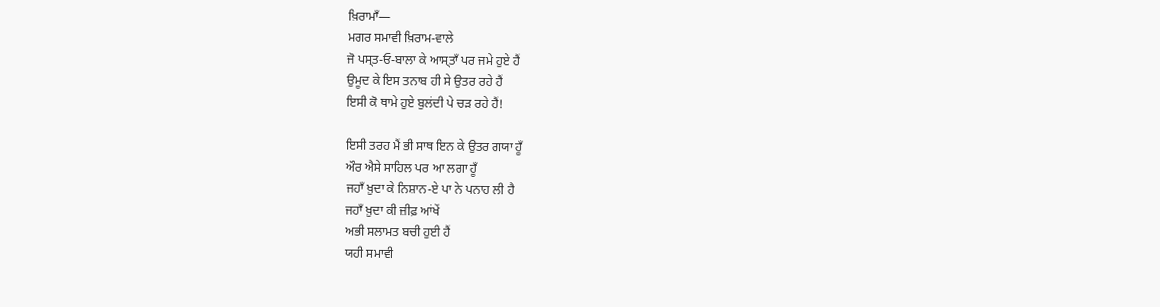ਖ਼ਿਰਾਮਾਁ—
ਮਗਰ ਸਮਾਵੀ ਖ਼ਿਰਾਮ-ਵਾਲੇ
ਜੋ ਪਸ੍ਤ‐ਓ‐ਬਾਲਾ ਕੇ ਆਸ੍ਤਾਁ ਪਰ ਜਮੇ ਹੁਏ ਹੈਂ
ਉਮੂਦ ਕੇ ਇਸ ਤਨਾਬ ਹੀ ਸੇ ਉਤਰ ਰਹੇ ਹੈਂ
ਇਸੀ ਕੋ ਥਾਮੇ ਹੁਏ ਬੁਲਂਦੀ ਪੇ ਚਡ਼ ਰਹੇ ਹੈਂ!

ਇਸੀ ਤਰਹ ਮੈਂ ਭੀ ਸਾਥ ਇਨ ਕੇ ਉਤਰ ਗਯਾ ਹੂਁ
ਔਰ ਐਸੇ ਸਾਹਿਲ ਪਰ ਆ ਲਗਾ ਹੂਁ
ਜਹਾਁ ਖ਼ੁਦਾ ਕੇ ਨਿਸ਼ਾਨ-ਏ ਪਾ ਨੇ ਪਨਾਹ ਲੀ ਹੈ
ਜਹਾਁ ਖ਼ੁਦਾ ਕੀ ਜ਼ੀਫ਼ ਆਂਖੇਂ
ਅਭੀ ਸਲਾਮਤ ਬਚੀ ਹੁਈ ਹੈਂ
ਯਹੀ ਸਮਾਵੀ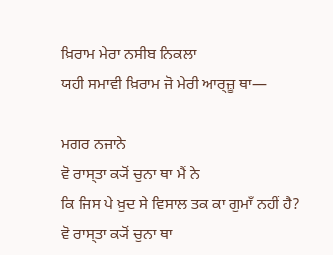ਖ਼ਿਰਾਮ ਮੇਰਾ ਨਸੀਬ ਨਿਕਲਾ
ਯਹੀ ਸਮਾਵੀ ਖ਼ਿਰਾਮ ਜੋ ਮੇਰੀ ਆਰ੍ਜ਼ੂ ਥਾ—

ਮਗਰ ਨਜਾਨੇ
ਵੋ ਰਾਸ੍ਤਾ ਕ੍ਯੋਂ ਚੁਨਾ ਥਾ ਮੈਂ ਨੇ
ਕਿ ਜਿਸ ਪੇ ਖ਼ੁਦ ਸੇ ਵਿਸਾਲ ਤਕ ਕਾ ਗੁਮਾਁ ਨਹੀਂ ਹੈ?
ਵੋ ਰਾਸ੍ਤਾ ਕ੍ਯੋਂ ਚੁਨਾ ਥਾ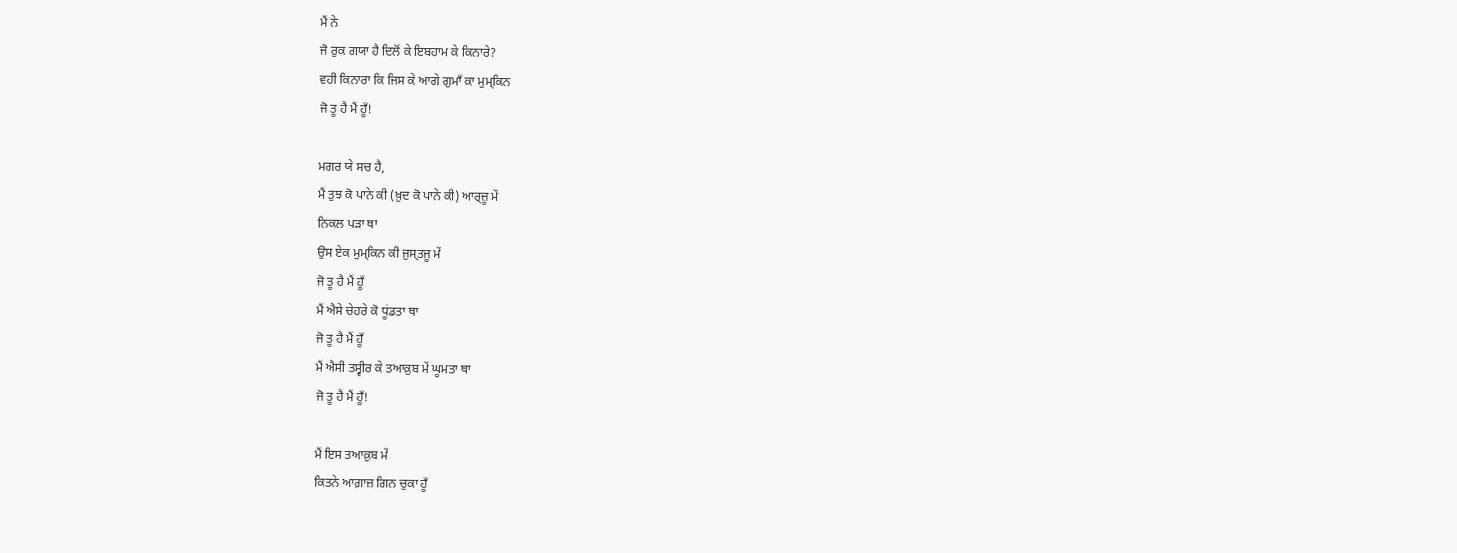ਮੈਂ ਨੇ
ਜੋ ਰੁਕ ਗਯਾ ਹੈ ਦਿਲੋਂ ਕੇ ਇਬਹਾਮ ਕੇ ਕਿਨਾਰੇ?
ਵਹੀ ਕਿਨਾਰਾ ਕਿ ਜਿਸ ਕੇ ਆਗੇ ਗੁਮਾਁ ਕਾ ਮੁਮ੍ਕਿਨ
ਜੋ ਤੂ ਹੈ ਮੈਂ ਹੂਁ!

ਮਗਰ ਯੇ ਸਚ ਹੈ,
ਮੈਂ ਤੁਝ ਕੋ ਪਾਨੇ ਕੀ (ਖ਼ੁਦ ਕੋ ਪਾਨੇ ਕੀ) ਆਰ੍ਜ਼ੂ ਮੇਂ
ਨਿਕਲ ਪੜਾ ਥਾ
ਉਸ ਏਕ ਮੁਮ੍ਕਿਨ ਕੀ ਜੁਸ੍ਤਜੂ ਮੇਂ
ਜੋ ਤੂ ਹੈ ਮੈਂ ਹੂਁ
ਮੈਂ ਐਸੇ ਚੇਹਰੇ ਕੋ ਧੂਂਡਤਾ ਥਾ
ਜੋ ਤੂ ਹੈ ਮੈਂ ਹੂਁ
ਮੈਂ ਐਸੀ ਤਸ੍ਵੀਰ ਕੇ ਤਆਕ਼ੁਬ ਮੇਂ ਘੂਮਤਾ ਥਾ
ਜੋ ਤੂ ਹੈ ਮੈਂ ਹੂਁ!

ਮੈਂ ਇਸ ਤਆਕ਼ੁਬ ਮੇਂ
ਕਿਤਨੇ ਆਗ਼ਾਜ਼ ਗਿਨ ਚੁਕਾ ਹੂਁ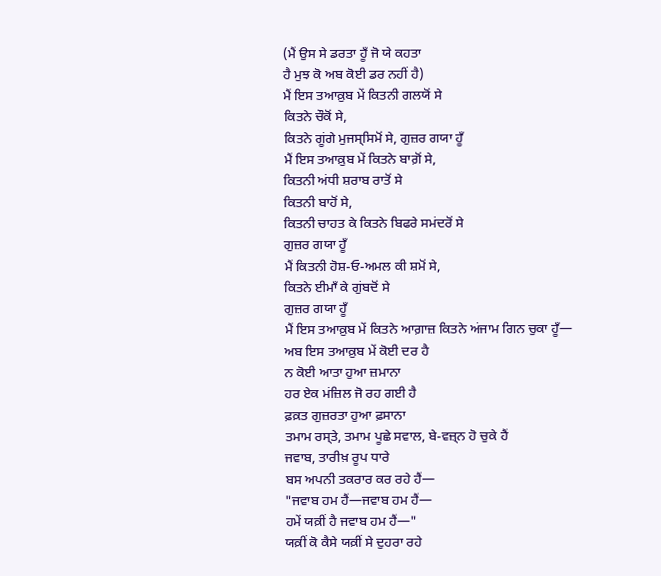(ਮੈਂ ਉਸ ਸੇ ਡਰਤਾ ਹੂਁ ਜੋ ਯੇ ਕਹਤਾ
ਹੈ ਮੁਝ ਕੋ ਅਬ ਕੋਈ ਡਰ ਨਹੀਂ ਹੈ)
ਮੈਂ ਇਸ ਤਆਕ਼ੁਬ ਮੇਂ ਕਿਤਨੀ ਗਲਯੋਂ ਸੇ
ਕਿਤਨੇ ਚੌਕੋਂ ਸੇ,
ਕਿਤਨੇ ਗੂਂਗੇ ਮੁਜਸ੍ਸਿਮੋਂ ਸੇ, ਗੁਜ਼ਰ ਗਯਾ ਹੂਁ
ਮੈਂ ਇਸ ਤਆਕ਼ੁਬ ਮੇਂ ਕਿਤਨੇ ਬਾਗ਼ੋਂ ਸੇ,
ਕਿਤਨੀ ਅਂਧੀ ਸ਼ਰਾਬ ਰਾਤੋਂ ਸੇ
ਕਿਤਨੀ ਬਾਹੋਂ ਸੇ,
ਕਿਤਨੀ ਚਾਹਤ ਕੇ ਕਿਤਨੇ ਬਿਫਰੇ ਸਮਂਦਰੋਂ ਸੇ
ਗੁਜ਼ਰ ਗਯਾ ਹੂਁ
ਮੈਂ ਕਿਤਨੀ ਹੋਸ਼‐ਓ‐ਅਮਲ ਕੀ ਸ਼ਮੋਂ ਸੇ,
ਕਿਤਨੇ ਈਮਾਁ ਕੇ ਗੁਂਬਦੋਂ ਸੇ
ਗੁਜ਼ਰ ਗਯਾ ਹੂਁ
ਮੈਂ ਇਸ ਤਆਕ਼ੁਬ ਮੇਂ ਕਿਤਨੇ ਆਗ਼ਾਜ਼ ਕਿਤਨੇ ਅਂਜਾਮ ਗਿਨ ਚੁਕਾ ਹੂਁ—
ਅਬ ਇਸ ਤਆਕ਼ੁਬ ਮੇਂ ਕੋਈ ਦਰ ਹੈ
ਨ ਕੋਈ ਆਤਾ ਹੁਆ ਜ਼ਮਾਨਾ
ਹਰ ਏਕ ਮਂਜ਼ਿਲ ਜੋ ਰਹ ਗਈ ਹੈ
ਫ਼ਕ਼ਤ ਗੁਜ਼ਰਤਾ ਹੁਆ ਫ਼ਸਾਨਾ
ਤਮਾਮ ਰਸ੍ਤੇ, ਤਮਾਮ ਪੂਛੇ ਸਵਾਲ, ਬੇ-ਵਜ਼੍ਨ ਹੋ ਚੁਕੇ ਹੈਂ
ਜਵਾਬ, ਤਾਰੀਖ਼ ਰੂਪ ਧਾਰੇ
ਬਸ ਅਪਨੀ ਤਕਰਾਰ ਕਰ ਰਹੇ ਹੈਂ—
"ਜਵਾਬ ਹਮ ਹੈਂ—ਜਵਾਬ ਹਮ ਹੈਂ—
ਹਮੇਂ ਯਕ਼ੀਂ ਹੈ ਜਵਾਬ ਹਮ ਹੈਂ—"
ਯਕ਼ੀਂ ਕੋ ਕੈਸੇ ਯਕ਼ੀਂ ਸੇ ਦੁਹਰਾ ਰਹੇ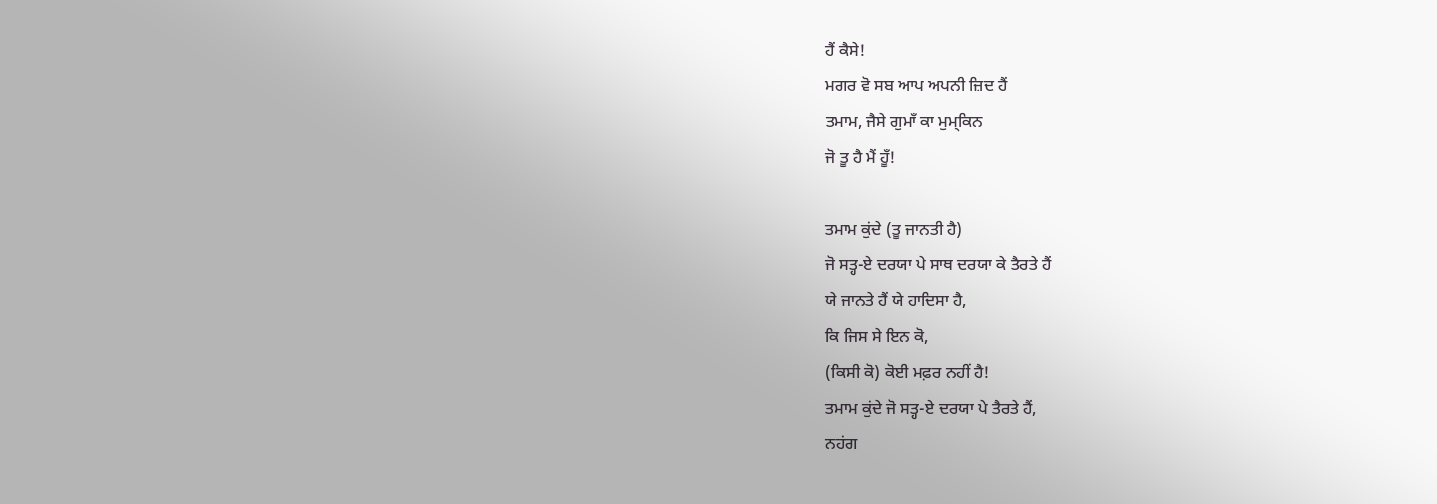ਹੈਂ ਕੈਸੇ!
ਮਗਰ ਵੋ ਸਬ ਆਪ ਅਪਨੀ ਜ਼ਿਦ ਹੈਂ
ਤਮਾਮ, ਜੈਸੇ ਗੁਮਾਁ ਕਾ ਮੁਮ੍ਕਿਨ
ਜੋ ਤੂ ਹੈ ਮੈਂ ਹੂਁ!

ਤਮਾਮ ਕੁਂਦੇ (ਤੂ ਜਾਨਤੀ ਹੈ)
ਜੋ ਸਤ੍ਹ-ਏ ਦਰਯਾ ਪੇ ਸਾਥ ਦਰਯਾ ਕੇ ਤੈਰਤੇ ਹੈਂ
ਯੇ ਜਾਨਤੇ ਹੈਂ ਯੇ ਹਾਦਿਸਾ ਹੈ,
ਕਿ ਜਿਸ ਸੇ ਇਨ ਕੋ,
(ਕਿਸੀ ਕੋ) ਕੋਈ ਮਫ਼ਰ ਨਹੀਂ ਹੈ!
ਤਮਾਮ ਕੁਂਦੇ ਜੋ ਸਤ੍ਹ-ਏ ਦਰਯਾ ਪੇ ਤੈਰਤੇ ਹੈਂ,
ਨਹਂਗ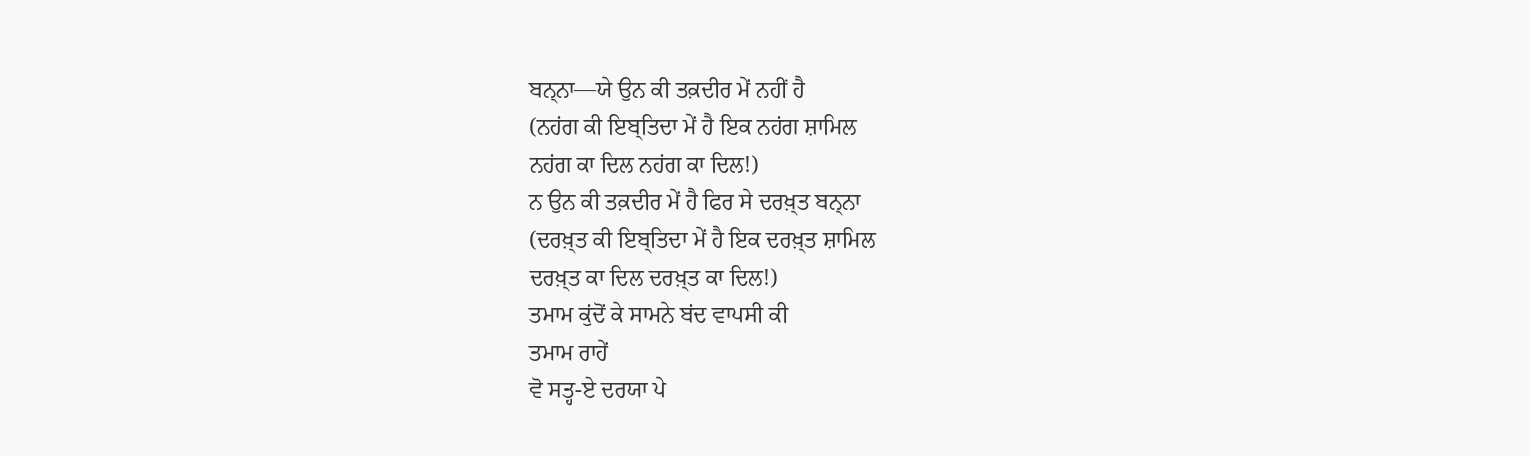ਬਨ੍ਨਾ—ਯੇ ਉਨ ਕੀ ਤਕ਼ਦੀਰ ਮੇਂ ਨਹੀਂ ਹੈ
(ਨਹਂਗ ਕੀ ਇਬ੍ਤਿਦਾ ਮੇਂ ਹੈ ਇਕ ਨਹਂਗ ਸ਼ਾਮਿਲ
ਨਹਂਗ ਕਾ ਦਿਲ ਨਹਂਗ ਕਾ ਦਿਲ!)
ਨ ਉਨ ਕੀ ਤਕ਼ਦੀਰ ਮੇਂ ਹੈ ਫਿਰ ਸੇ ਦਰਖ਼੍ਤ ਬਨ੍ਨਾ
(ਦਰਖ਼੍ਤ ਕੀ ਇਬ੍ਤਿਦਾ ਮੇਂ ਹੈ ਇਕ ਦਰਖ਼੍ਤ ਸ਼ਾਮਿਲ
ਦਰਖ਼੍ਤ ਕਾ ਦਿਲ ਦਰਖ਼੍ਤ ਕਾ ਦਿਲ!)
ਤਮਾਮ ਕੁਂਦੋਂ ਕੇ ਸਾਮਨੇ ਬਂਦ ਵਾਪਸੀ ਕੀ
ਤਮਾਮ ਰਾਹੇਂ
ਵੋ ਸਤ੍ਹ-ਏ ਦਰਯਾ ਪੇ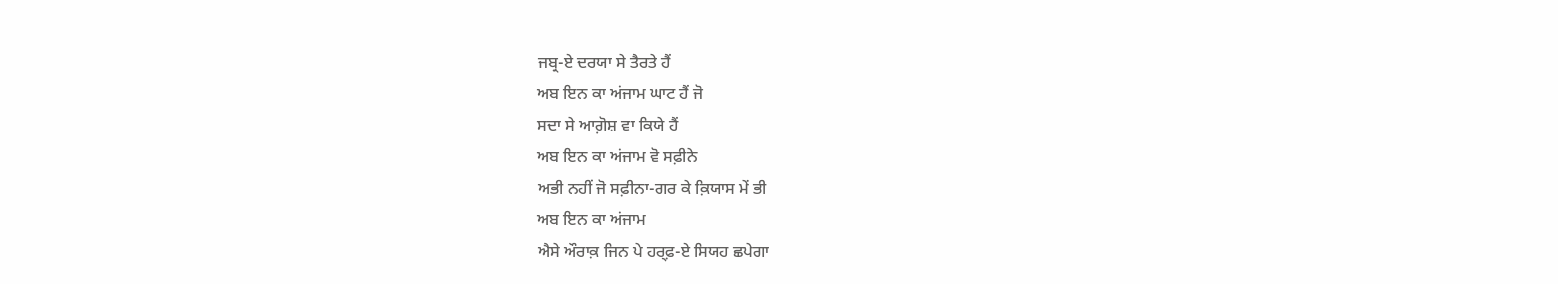ਜਬ੍ਰ-ਏ ਦਰਯਾ ਸੇ ਤੈਰਤੇ ਹੈਂ
ਅਬ ਇਨ ਕਾ ਅਂਜਾਮ ਘਾਟ ਹੈਂ ਜੋ
ਸਦਾ ਸੇ ਆਗ਼ੋਸ਼ ਵਾ ਕਿਯੇ ਹੈਂ
ਅਬ ਇਨ ਕਾ ਅਂਜਾਮ ਵੋ ਸਫ਼ੀਨੇ
ਅਭੀ ਨਹੀਂ ਜੋ ਸਫ਼ੀਨਾ-ਗਰ ਕੇ ਕ਼ਿਯਾਸ ਮੇਂ ਭੀ
ਅਬ ਇਨ ਕਾ ਅਂਜਾਮ
ਐਸੇ ਔਰਾਕ਼ ਜਿਨ ਪੇ ਹਰ੍ਫ਼-ਏ ਸਿਯਹ ਛਪੇਗਾ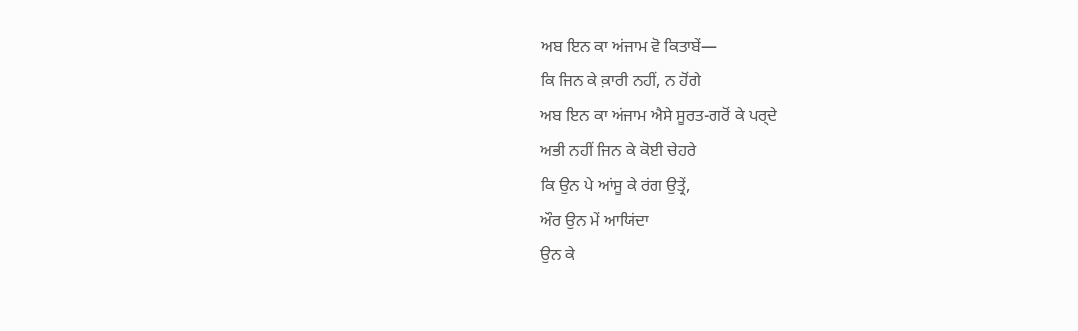ਅਬ ਇਨ ਕਾ ਅਂਜਾਮ ਵੋ ਕਿਤਾਬੇਂ—
ਕਿ ਜਿਨ ਕੇ ਕ਼ਾਰੀ ਨਹੀਂ, ਨ ਹੋਂਗੇ
ਅਬ ਇਨ ਕਾ ਅਂਜਾਮ ਐਸੇ ਸੂਰਤ-ਗਰੋਂ ਕੇ ਪਰ੍ਦੇ
ਅਭੀ ਨਹੀਂ ਜਿਨ ਕੇ ਕੋਈ ਚੇਹਰੇ
ਕਿ ਉਨ ਪੇ ਆਂਸੂ ਕੇ ਰਂਗ ਉਤ੍ਰੇਂ,
ਔਰ ਉਨ ਮੇਂ ਆਯਿਂਦਾ
ਉਨ ਕੇ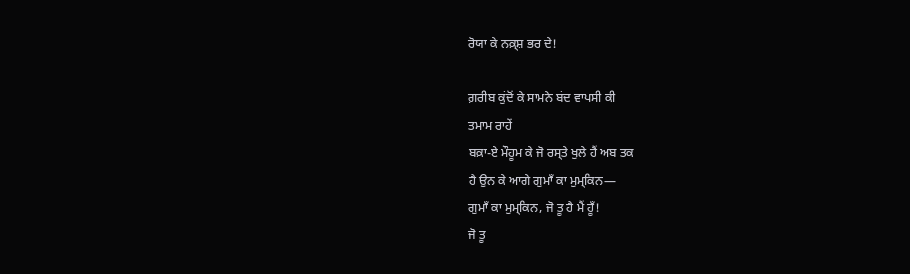ਰੋਯਾ ਕੇ ਨਕ਼੍ਸ਼ ਭਰ ਦੇ!

ਗ਼ਰੀਬ ਕੁਂਦੋਂ ਕੇ ਸਾਮਨੇ ਬਂਦ ਵਾਪਸੀ ਕੀ
ਤਮਾਮ ਰਾਹੇਂ
ਬਕ਼ਾ-ਏ ਮੌਹੂਮ ਕੇ ਜੋ ਰਸ੍ਤੇ ਖੁਲੇ ਹੈਂ ਅਬ ਤਕ
ਹੈ ਉਨ ਕੇ ਆਗੇ ਗੁਮਾਁ ਕਾ ਮੁਮ੍ਕਿਨ—
ਗੁਮਾਁ ਕਾ ਮੁਮ੍ਕਿਨ, ਜੋ ਤੂ ਹੈ ਮੈਂ ਹੂਁ!
ਜੋ ਤੂ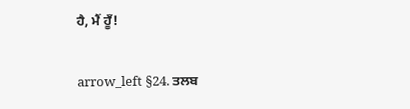ਹੈ, ਮੈਂ ਹੂਁ!

arrow_left §24. ਤਲਬ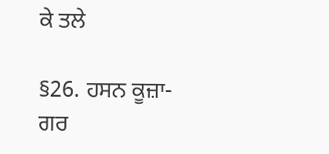ਕੇ ਤਲੇ

§26. ਹਸਨ ਕੂਜ਼ਾ-ਗਰ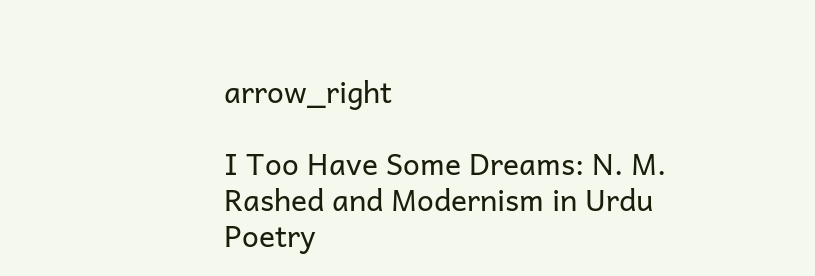arrow_right

I Too Have Some Dreams: N. M. Rashed and Modernism in Urdu Poetry